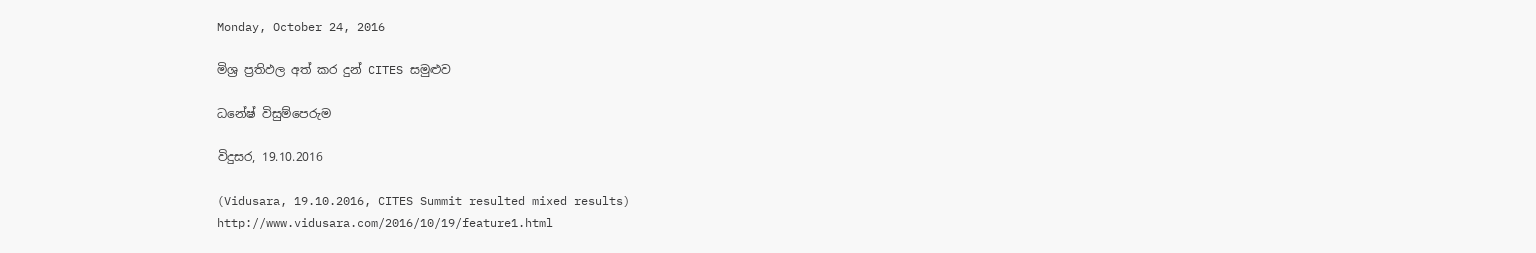Monday, October 24, 2016

මිශ්‍ර ප්‍රතිඵල අත් කර දුන් CITES සමුළුව

ධනේෂ් විසුම්පෙරුම

විදුසර, 19.10.2016

(Vidusara, 19.10.2016, CITES Summit resulted mixed results)
http://www.vidusara.com/2016/10/19/feature1.html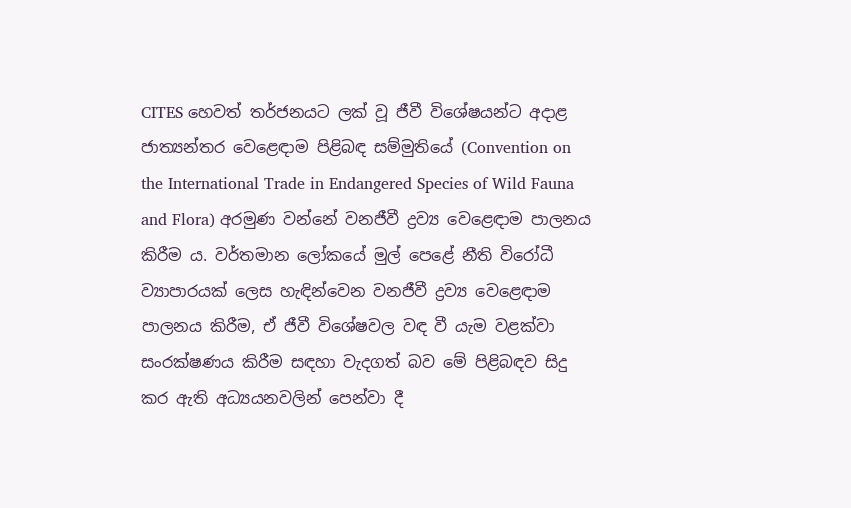CITES හෙවත් තර්ජනයට ලක්‌ වූ ජීවී විශේෂයන්ට අදාළ ජාත්‍යන්තර වෙළෙඳාම පිළිබඳ සම්මුතියේ (Convention on the International Trade in Endangered Species of Wild Fauna and Flora) අරමුණ වන්නේ වනජීවී ද්‍රව්‍ය වෙළෙඳාම පාලනය කිරීම ය. වර්තමාන ලෝකයේ මුල් පෙළේ නීති විරෝධී ව්‍යාපාරයක්‌ ලෙස හැඳින්වෙන වනජීවී ද්‍රව්‍ය වෙළෙඳාම පාලනය කිරීම, ඒ ජීවී විශේෂවල වඳ වී යැම වළක්‌වා සංරක්‌ෂණය කිරීම සඳහා වැදගත් බව මේ පිළිබඳව සිදු කර ඇති අධ්‍යයනවලින් පෙන්වා දී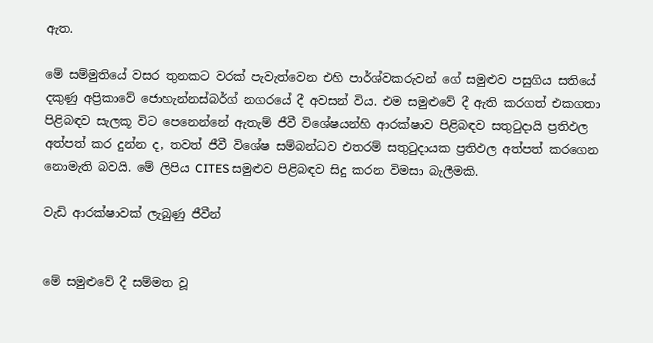ඇත.

මේ සම්මුතියේ වසර තුනකට වරක්‌ පැවැත්වෙන එහි පාර්ශ්වකරුවන් ගේ සමුළුව පසුගිය සතියේ දකුණු අප්‍රිකාවේ ජොහැන්නස්‌බර්ග් නගරයේ දී අවසන් විය. එම සමුළුවේ දී ඇති කරගත් එකගතා පිළිබඳව සැලකූ විට පෙනෙන්නේ ඇතැම් ජීවී විශේෂයන්හි ආරක්‌ෂාව පිළිබඳව සතුටුදායි ප්‍රතිඵල අත්පත් කර දුන්න ද, තවත් ජීවී විශේෂ සම්බන්ධව එතරම් සතුටුදායක ප්‍රතිඵල අත්පත් කරගෙන නොමැති බවයි. මේ ලිපිය CITES සමුළුව පිළිබඳව සිදු කරන විමසා බැලීමකි.

වැඩි ආරක්‌ෂාවක්‌ ලැබුණු ජීවීන්


මේ සමුළුවේ දී සම්මත වූ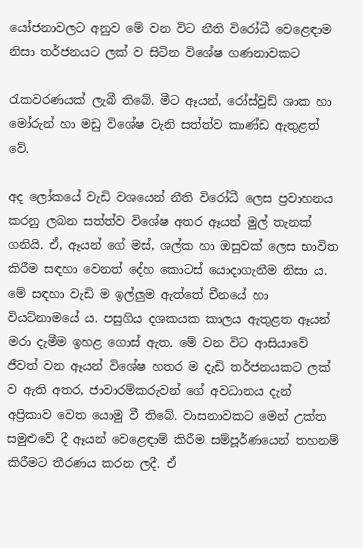යෝජනාවලට අනුව මේ වන විට නීති විරෝධී වෙළෙඳාම නිසා තර්ජනයට ලක්‌ ව සිටින විශේෂ ගණනාවකට

රැකවරණයක්‌ ලැබී තිබේ. මීට ඈයන්, රෝස්‌වුඩ් ශාක හා මෝරුන් හා මඩු විශේෂ වැනි සත්ත්ව කාණ්‌ඩ ඇතුළත් වේ.

අද ලෝකයේ වැඩි වශයෙන් නීති විරෝධී ලෙස ප්‍රවාහනය කරනු ලබන සත්ත්ව විශේෂ අතර ඈයන් මුල් තැනක්‌ ගනියි. ඒ, ඈයන් ගේ මස්‌, ශල්ක හා ඔසුවක්‌ ලෙස භාවිත කිරීම සඳහා වෙනත් දේහ කොටස්‌ යොදාගැනීම නිසා ය. මේ සඳහා වැඩි ම ඉල්ලුම ඇත්තේ චීනයේ හා වියට්‌නාමයේ ය. පසුගිය දශකයක කාලය ඇතුළත ඈයන් මරා දැමීම ඉහළ ගොස්‌ ඇත. මේ වන විට ආසියාවේ ජීවත් වන ඈයන් විශේෂ හතර ම දැඩි තර්ජනයකට ලක්‌ ව ඇති අතර, ජාවාරම්කරුවන් ගේ අවධානය දැන් අප්‍රිකාව වෙත යොමු වී තිබේ. වාසනාවකට මෙන් උක්‌ත සමුළුවේ දී ඈයන් වෙළෙඳාම් කිරීම සම්පූර්ණයෙන් තහනම් කිරීමට තීරණය කරන ලදී. ඒ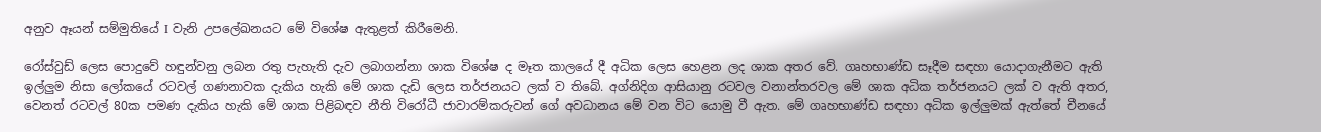අනුව ඈයන් සම්මුතියේ I වැනි උපලේඛනයට මේ විශේෂ ඇතුළත් කිරීමෙනි.

රෝස්‌වුඩ් ලෙස පොදුවේ හඳුන්වනු ලබන රතු පැහැති දැව ලබාගන්නා ශාක විශේෂ ද මෑත කාලයේ දී අධික ලෙස හෙළන ලද ශාක අතර වේ. ගෘහභාණ්‌ඩ සෑදීම සඳහා යොදාගැනීමට ඇති ඉල්ලුම නිසා ලෝකයේ රටවල් ගණනාවක දැකිය හැකි මේ ශාක දැඩි ලෙස තර්ජනයට ලක්‌ ව තිබේ. අග්නිදිග ආසියානු රටවල වනාන්තරවල මේ ශාක අධික තර්ජනයට ලක්‌ ව ඇති අතර, වෙනත් රටවල් 80ක පමණ දැකිය හැකි මේ ශාක පිළිබඳව නීති විරෝධී ජාවාරම්කරුවන් ගේ අවධානය මේ වන විට යොමු වී ඇත. මේ ගෘහභාණ්‌ඩ සඳහා අධික ඉල්ලුමක්‌ ඇත්තේ චීනයේ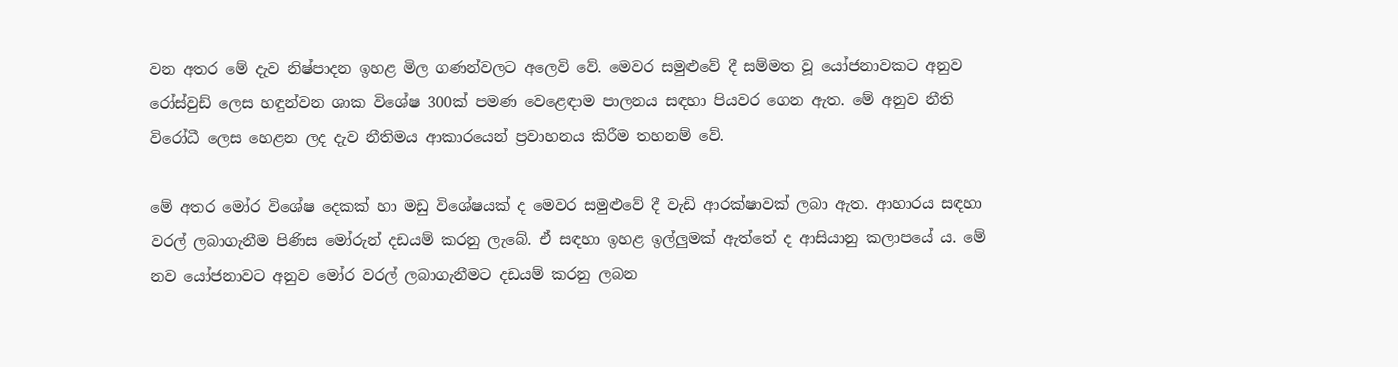වන අතර මේ දැව නිෂ්පාදන ඉහළ මිල ගණන්වලට අලෙවි වේ. මෙවර සමුළුවේ දී සම්මත වූ යෝජනාවකට අනුව රෝස්‌වුඩ් ලෙස හඳුන්වන ශාක විශේෂ 300ක්‌ පමණ වෙළෙඳාම පාලනය සඳහා පියවර ගෙන ඇත. මේ අනුව නීති විරෝධී ලෙස හෙළන ලද දැව නීතිමය ආකාරයෙන් ප්‍රවාහනය කිරීම තහනම් වේ.

මේ අතර මෝර විශේෂ දෙකක්‌ හා මඩු විශේෂයක්‌ ද මෙවර සමුළුවේ දී වැඩි ආරක්‌ෂාවක්‌ ලබා ඇත. ආහාරය සඳහා වරල් ලබාගැනීම පිණිස මෝරුන් දඩයම් කරනු ලැබේ. ඒ සඳහා ඉහළ ඉල්ලුමක්‌ ඇත්තේ ද ආසියානු කලාපයේ ය. මේ නව යෝජනාවට අනුව මෝර වරල් ලබාගැනීමට දඩයම් කරනු ලබන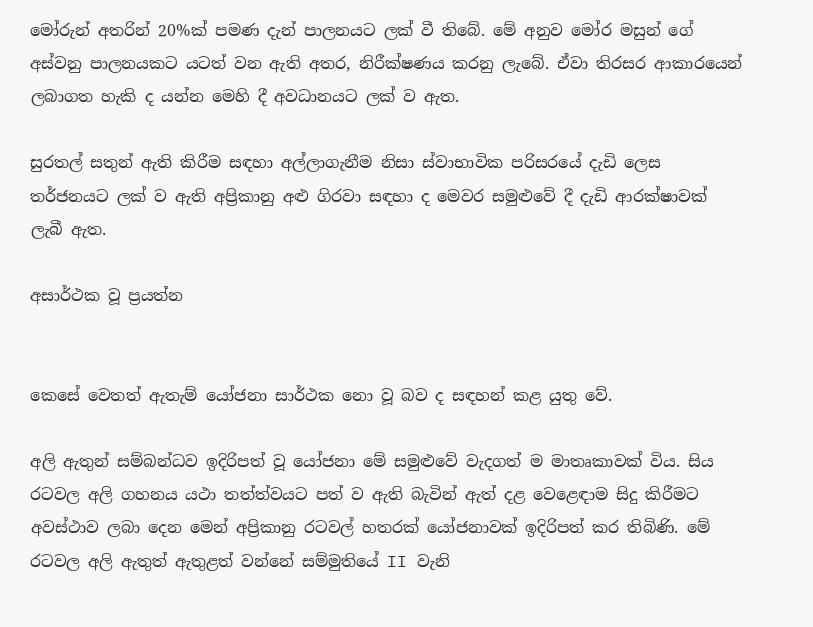මෝරුන් අතරින් 20%ක්‌ පමණ දැන් පාලනයට ලක්‌ වී තිබේ. මේ අනුව මෝර මසුන් ගේ අස්‌වනු පාලනයකට යටත් වන ඇති අතර, නිරීක්‌ෂණය කරනු ලැබේ. ඒවා තිරසර ආකාරයෙන් ලබාගත හැකි ද යන්න මෙහි දී අවධානයට ලක්‌ ව ඇත.

සුරතල් සතුන් ඇති කිරීම සඳහා අල්ලාගැනීම නිසා ස්‌වාභාවික පරිසරයේ දැඩි ලෙස තර්ජනයට ලක්‌ ව ඇති අප්‍රිකානු අළු ගිරවා සඳහා ද මෙවර සමුළුවේ දී දැඩි ආරක්‌ෂාවක්‌ ලැබී ඇත.

අසාර්ථක වූ ප්‍රයත්න


කෙසේ වෙතත් ඇතැම් යෝජනා සාර්ථක නො වූ බව ද සඳහන් කළ යුතු වේ.

අලි ඇතුන් සම්බන්ධව ඉදිරිපත් වූ යෝජනා මේ සමුළුවේ වැදගත් ම මාතෘකාවක්‌ විය. සිය රටවල අලි ගහනය යථා තත්ත්වයට පත් ව ඇති බැවින් ඇත් දළ වෙළෙඳාම සිදු කිරීමට අවස්‌ථාව ලබා දෙන මෙන් අප්‍රිකානු රටවල් හතරක්‌ යෝජනාවක්‌ ඉදිරිපත් කර තිබිණි. මේ රටවල අලි ඇතුත් ඇතුළත් වන්නේ සම්මුතියේ II වැනි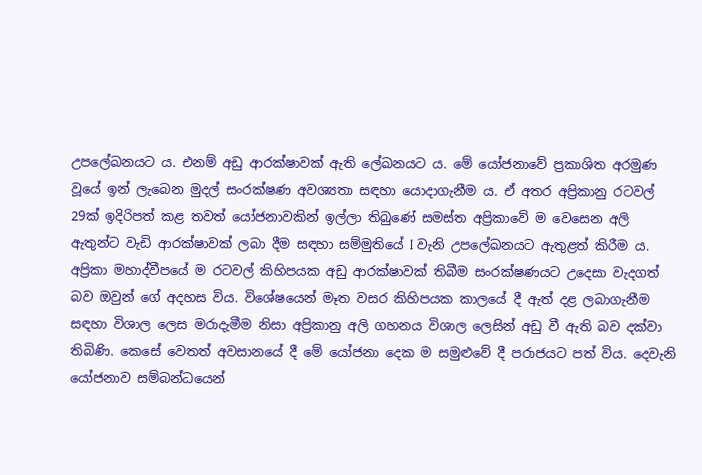උපලේඛනයට ය. එනම් අඩු ආරක්‌ෂාවක්‌ ඇති ලේඛනයට ය. මේ යෝජනාවේ ප්‍රකාශිත අරමුණ වූයේ ඉන් ලැබෙන මුදල් සංරක්‌ෂණ අවශ්‍යතා සඳහා යොදාගැනීම ය. ඒ අතර අප්‍රිකානු රටවල් 29ක්‌ ඉදිරිපත් කළ තවත් යෝජනාවකින් ඉල්ලා තිබුණේ සමස්‌ත අප්‍රිකාවේ ම වෙසෙන අලි ඇතුන්ට වැඩි ආරක්‌ෂාවක්‌ ලබා දීම සඳහා සම්මුතියේ I වැනි උපලේඛනයට ඇතුළත් කිරීම ය. අප්‍රිකා මහාද්වීපයේ ම රටවල් කිහිපයක අඩු ආරක්‌ෂාවක්‌ තිබීම සංරක්‌ෂණයට උදෙසා වැදගත් බව ඔවුන් ගේ අදහස විය. විශේෂයෙන් මෑත වසර කිහිපයක කාලයේ දී ඇත් දළ ලබාගැනීම සඳහා විශාල ලෙස මරාදැමීම නිසා අප්‍රිකානු අලි ගහනය විශාල ලෙසින් අඩු වී ඇති බව දක්‌වා තිබිණි. කෙසේ වෙතත් අවසානයේ දී මේ යෝජනා දෙක ම සමුළුවේ දී පරාජයට පත් විය. දෙවැනි යෝජනාව සම්බන්ධයෙන්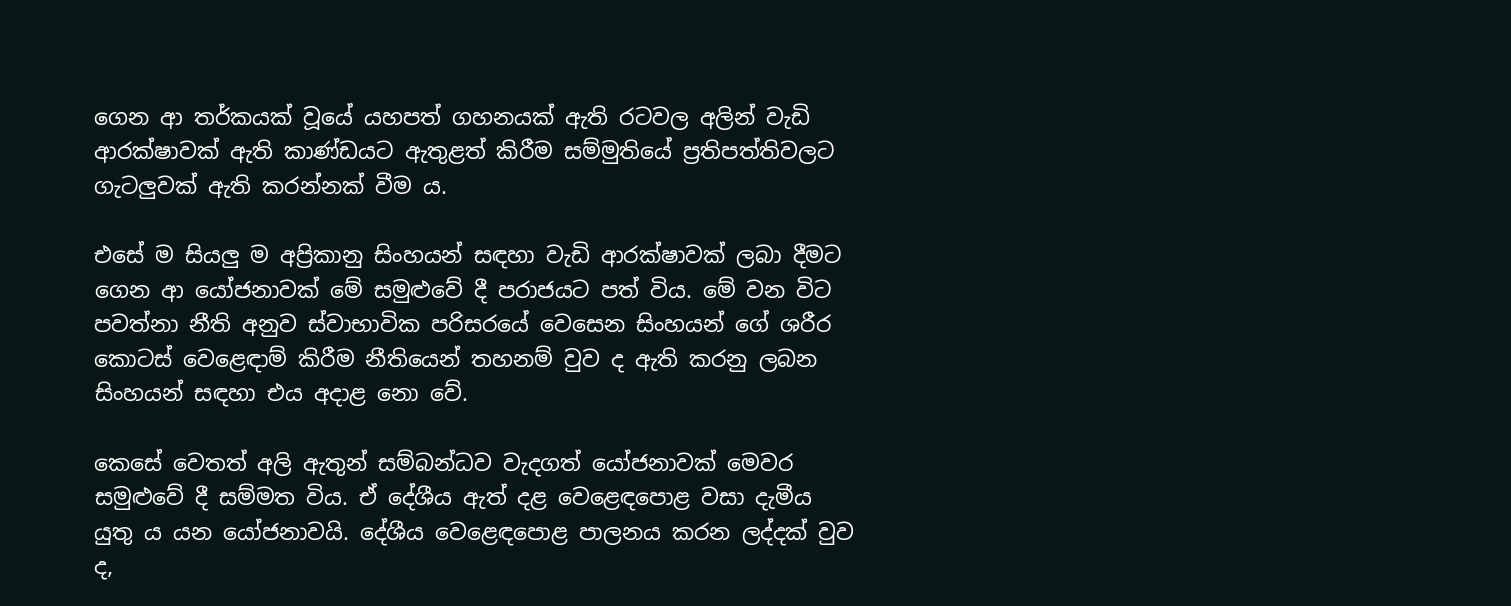ගෙන ආ තර්කයක්‌ වූයේ යහපත් ගහනයක්‌ ඇති රටවල අලින් වැඩි ආරක්‌ෂාවක්‌ ඇති කාණ්‌ඩයට ඇතුළත් කිරීම සම්මුතියේ ප්‍රතිපත්තිවලට ගැටලුවක්‌ ඇති කරන්නක්‌ වීම ය.

එසේ ම සියලු ම අප්‍රිකානු සිංහයන් සඳහා වැඩි ආරක්‌ෂාවක්‌ ලබා දීමට ගෙන ආ යෝජනාවක්‌ මේ සමුළුවේ දී පරාජයට පත් විය. මේ වන විට පවත්නා නීති අනුව ස්‌වාභාවික පරිසරයේ වෙසෙන සිංහයන් ගේ ශරීර කොටස්‌ වෙළෙඳාම් කිරීම නීතියෙන් තහනම් වුව ද ඇති කරනු ලබන සිංහයන් සඳහා එය අදාළ නො වේ.

කෙසේ වෙතත් අලි ඇතුන් සම්බන්ධව වැදගත් යෝජනාවක්‌ මෙවර සමුළුවේ දී සම්මත විය. ඒ දේශීය ඇත් දළ වෙළෙඳපොළ වසා දැමීය යුතු ය යන යෝජනාවයි. දේශීය වෙළෙඳපොළ පාලනය කරන ලද්දක්‌ වුව ද,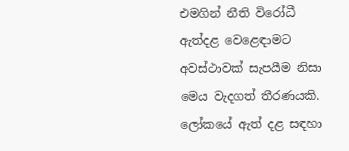එමගින් නීති විරෝධී ඇත්දළ වෙළෙඳාමට අවස්‌ථාවක්‌ සැපයීම නිසා මෙය වැදගත් තීරණයකි. ලෝකයේ ඇත් දළ සඳහා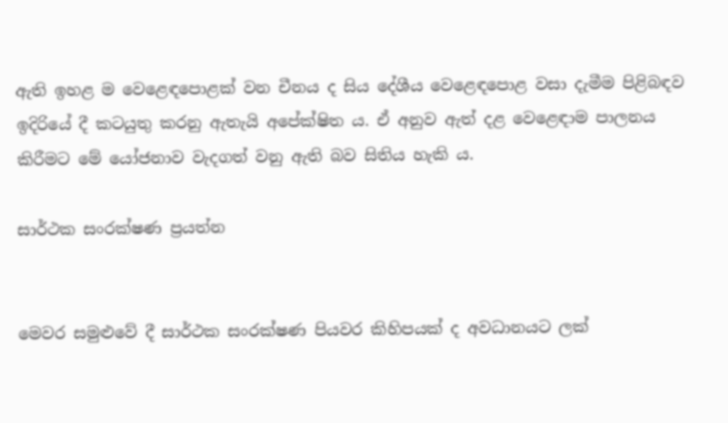ඇති ඉහළ ම වෙළෙඳපොළක්‌ වන චීනය ද සිය දේශීය වෙළෙඳපොළ වසා දැමීම පිළිබඳව ඉදිරියේ දී කටයුතු කරනු ඇතැයි අපේක්‌ෂිත ය. ඒ අනුව ඇත් දළ වෙළෙඳාම පාලනය කිරීමට මේ යෝජනාව වැදගත් වනු ඇති බව සිතිය හැකි ය.

සාර්ථක සංරක්‌ෂණ ප්‍රයත්න


මෙවර සමුළුවේ දී සාර්ථක සංරක්‌ෂණ පියවර කිහිපයක්‌ ද අවධානයට ලක්‌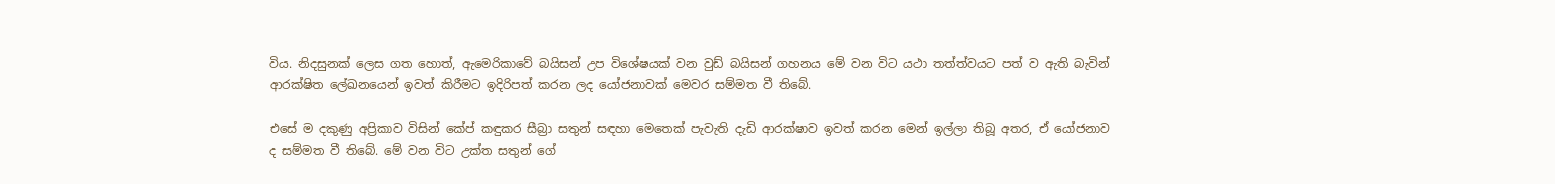විය. නිදසුනක්‌ ලෙස ගත හොත්, ඇමෙරිකාවේ බයිසන් උප විශේෂයක්‌ වන වුඩ් බයිසන් ගහනය මේ වන විට යථා තත්ත්වයට පත් ව ඇති බැවින් ආරක්‌ෂිත ලේඛනයෙන් ඉවත් කිරීමට ඉදිරිපත් කරන ලද යෝජනාවක්‌ මෙවර සම්මත වී තිබේ.

එසේ ම දකුණු අප්‍රිකාව විසින් කේප් කඳුකර සීබ්‍රා සතුන් සඳහා මෙතෙක්‌ පැවැති දැඩි ආරක්‌ෂාව ඉවත් කරන මෙන් ඉල්ලා තිබූ අතර, ඒ යෝජනාව ද සම්මත වී තිබේ. මේ වන විට උක්‌ත සතුන් ගේ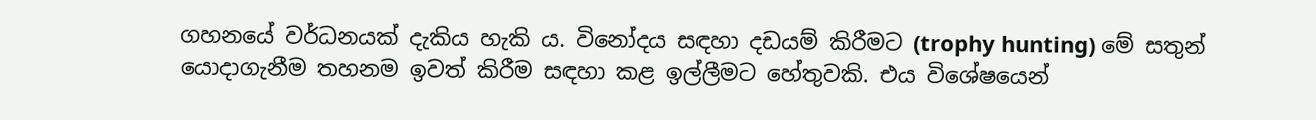ගහනයේ වර්ධනයක්‌ දැකිය හැකි ය. විනෝදය සඳහා දඩයම් කිරීමට (trophy hunting) මේ සතුන් යොදාගැනීම තහනම ඉවත් කිරීම සඳහා කළ ඉල්ලීමට හේතුවකි. එය විශේෂයෙන්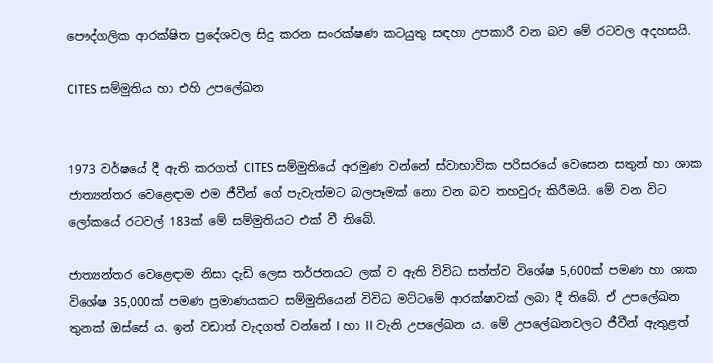පෞද්ගලික ආරක්‌ෂිත ප්‍රදේශවල සිදු කරන සංරක්‌ෂණ කටයුතු සඳහා උපකාරී වන බව මේ රටවල අදහසයි.

CITES සම්මුතිය හා එහි උපලේඛන


1973 වර්ෂයේ දී ඇති කරගත් CITES සම්මුතියේ අරමුණ වන්නේ ස්‌වාභාවික පරිසරයේ වෙසෙන සතුන් හා ශාක ජාත්‍යන්තර වෙළෙඳාම එම ජීවීන් ගේ පැවැත්මට බලපෑමක්‌ නො වන බව තහවුරු කිරීමයි. මේ වන විට ලෝකයේ රටවල් 183ක්‌ මේ සම්මුතියට එක්‌ වී තිබේ.

ජාත්‍යන්තර වෙළෙඳාම නිසා දැඩි ලෙස තර්ජනයට ලක්‌ ව ඇති විවිධ සත්ත්ව විශේෂ 5,600ක්‌ පමණ හා ශාක විශේෂ 35,000ක්‌ පමණ ප්‍රමාණයකට සම්මුතියෙන් විවිධ මට්‌ටමේ ආරක්‌ෂාවක්‌ ලබා දී තිබේ. ඒ උපලේඛන තුනක්‌ ඔස්‌සේ ය. ඉන් වඩාත් වැදගත් වන්නේ I හා II වැනි උපලේඛන ය. මේ උපලේඛනවලට ජීවීන් ඇතුළත්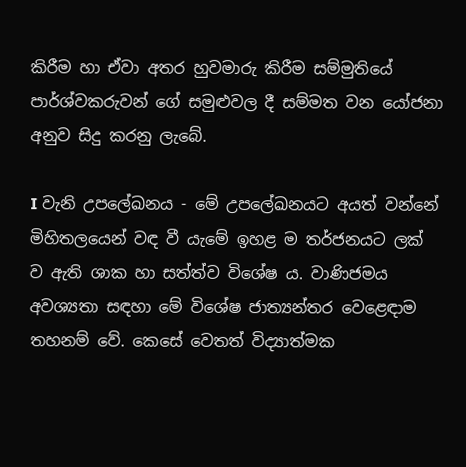කිරීම හා ඒවා අතර හුවමාරු කිරීම සම්මුතියේ පාර්ශ්වකරුවන් ගේ සමුළුවල දී සම්මත වන යෝජනා අනුව සිදු කරනු ලැබේ.

I වැනි උපලේඛනය - මේ උපලේඛනයට අයත් වන්නේ මිහිතලයෙන් වඳ වී යැමේ ඉහළ ම තර්ජනයට ලක්‌ ව ඇති ශාක හා සත්ත්ව විශේෂ ය. වාණිජමය අවශ්‍යතා සඳහා මේ විශේෂ ජාත්‍යන්තර වෙළෙඳාම තහනම් වේ. කෙසේ වෙතත් විද්‍යාත්මක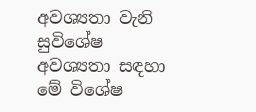අවශ්‍යතා වැනි සුවිශේෂ අවශ්‍යතා සඳහා මේ විශේෂ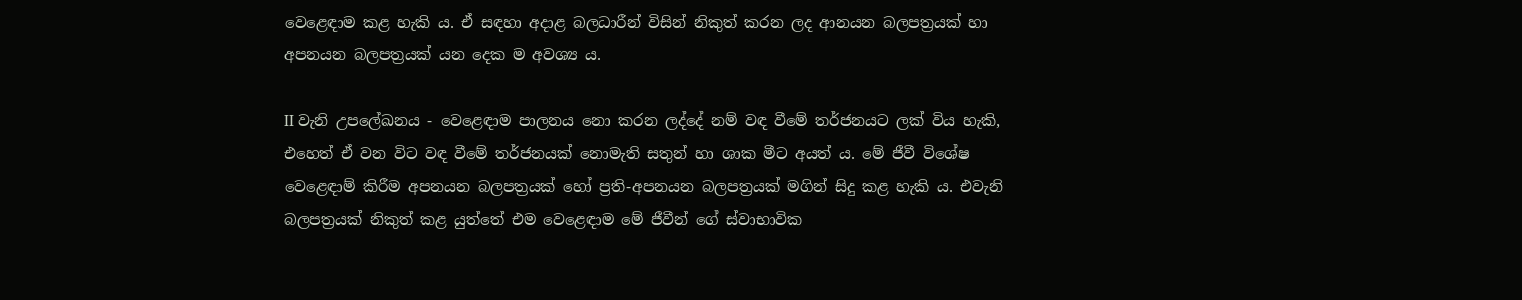වෙළෙඳාම කළ හැකි ය. ඒ සඳහා අදාළ බලධාරීන් විසින් නිකුත් කරන ලද ආනයන බලපත්‍රයක්‌ හා අපනයන බලපත්‍රයක්‌ යන දෙක ම අවශ්‍ය ය.

II වැනි උපලේඛනය - වෙළෙඳාම පාලනය නො කරන ලද්දේ නම් වඳ වීමේ තර්ජනයට ලක්‌ විය හැකි, එහෙත් ඒ වන විට වඳ වීමේ තර්ජනයක්‌ නොමැති සතුන් හා ශාක මීට අයත් ය. මේ ජීවී විශේෂ වෙළෙඳාම් කිරීම අපනයන බලපත්‍රයක්‌ හෝ ප්‍රති-අපනයන බලපත්‍රයක්‌ මගින් සිදු කළ හැකි ය. එවැනි බලපත්‍රයක්‌ නිකුත් කළ යුත්තේ එම වෙළෙඳාම මේ ජීවීන් ගේ ස්‌වාභාවික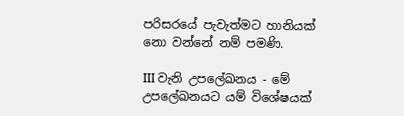පරිසරයේ පැවැත්මට හානියක්‌ නො වන්නේ නම් පමණි.

III වැනි උපලේඛනය - මේ උපලේඛනයට යම් විශේෂයක්‌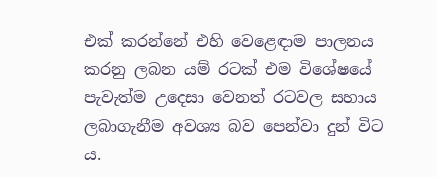එක්‌ කරන්නේ එහි වෙළෙඳාම පාලනය කරනු ලබන යම් රටක්‌ එම විශේෂයේ පැවැත්ම උදෙසා වෙනත් රටවල සහාය ලබාගැනීම අවශ්‍ය බව පෙන්වා දුන් විට ය.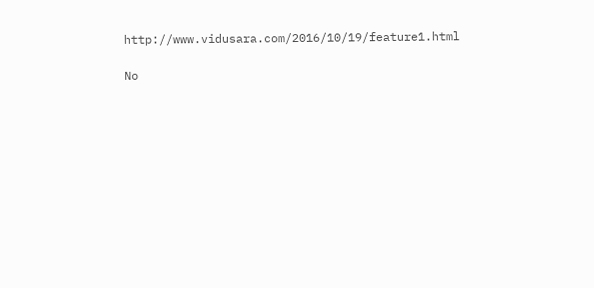http://www.vidusara.com/2016/10/19/feature1.html

No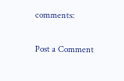comments:

Post a Comment